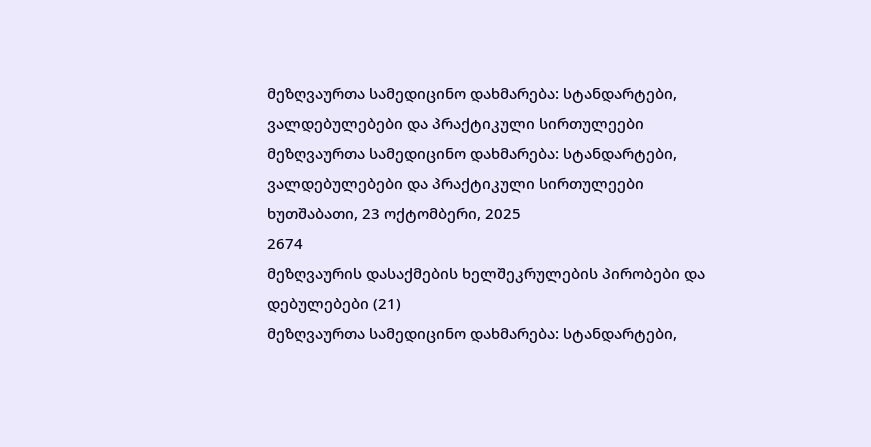მეზღვაურთა სამედიცინო დახმარება: სტანდარტები, ვალდებულებები და პრაქტიკული სირთულეები
მეზღვაურთა სამედიცინო დახმარება: სტანდარტები, ვალდებულებები და პრაქტიკული სირთულეები
ხუთშაბათი, 23 ოქტომბერი, 2025
2674
მეზღვაურის დასაქმების ხელშეკრულების პირობები და დებულებები (21)
მეზღვაურთა სამედიცინო დახმარება: სტანდარტები,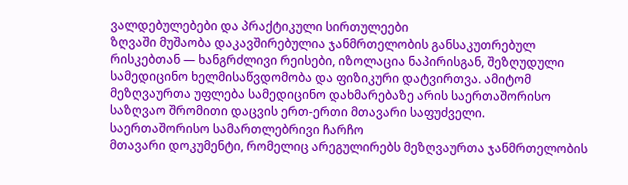ვალდებულებები და პრაქტიკული სირთულეები
ზღვაში მუშაობა დაკავშირებულია ჯანმრთელობის განსაკუთრებულ რისკებთან — ხანგრძლივი რეისები, იზოლაცია ნაპირისგან, შეზღუდული სამედიცინო ხელმისაწვდომობა და ფიზიკური დატვირთვა. ამიტომ მეზღვაურთა უფლება სამედიცინო დახმარებაზე არის საერთაშორისო საზღვაო შრომითი დაცვის ერთ-ერთი მთავარი საფუძველი.
საერთაშორისო სამართლებრივი ჩარჩო
მთავარი დოკუმენტი, რომელიც არეგულირებს მეზღვაურთა ჯანმრთელობის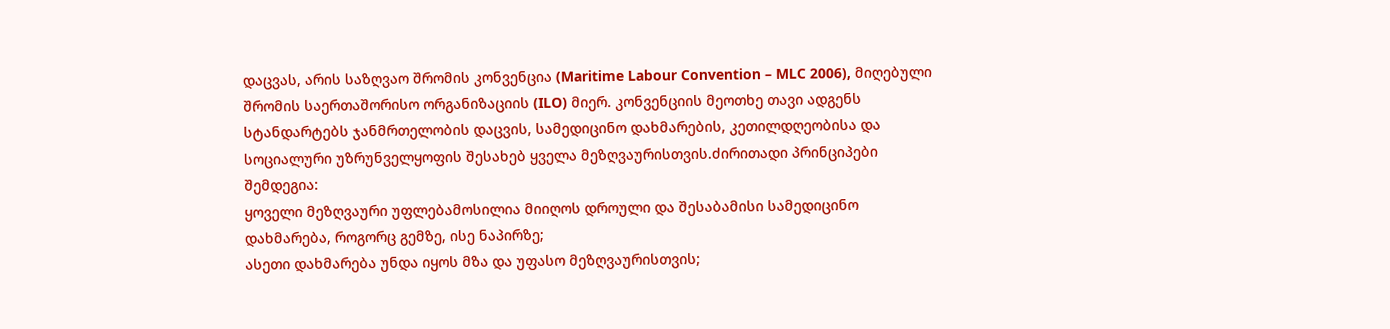დაცვას, არის საზღვაო შრომის კონვენცია (Maritime Labour Convention – MLC 2006), მიღებული შრომის საერთაშორისო ორგანიზაციის (ILO) მიერ. კონვენციის მეოთხე თავი ადგენს სტანდარტებს ჯანმრთელობის დაცვის, სამედიცინო დახმარების, კეთილდღეობისა და სოციალური უზრუნველყოფის შესახებ ყველა მეზღვაურისთვის.ძირითადი პრინციპები შემდეგია:
ყოველი მეზღვაური უფლებამოსილია მიიღოს დროული და შესაბამისი სამედიცინო დახმარება, როგორც გემზე, ისე ნაპირზე;
ასეთი დახმარება უნდა იყოს მზა და უფასო მეზღვაურისთვის;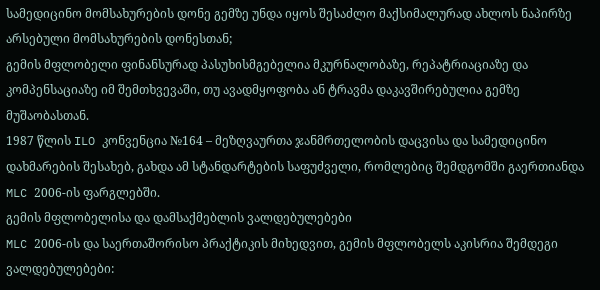სამედიცინო მომსახურების დონე გემზე უნდა იყოს შესაძლო მაქსიმალურად ახლოს ნაპირზე არსებული მომსახურების დონესთან;
გემის მფლობელი ფინანსურად პასუხისმგებელია მკურნალობაზე, რეპატრიაციაზე და კომპენსაციაზე იმ შემთხვევაში, თუ ავადმყოფობა ან ტრავმა დაკავშირებულია გემზე მუშაობასთან.
1987 წლის ILO კონვენცია №164 – მეზღვაურთა ჯანმრთელობის დაცვისა და სამედიცინო დახმარების შესახებ, გახდა ამ სტანდარტების საფუძველი, რომლებიც შემდგომში გაერთიანდა MLC 2006-ის ფარგლებში.
გემის მფლობელისა და დამსაქმებლის ვალდებულებები
MLC 2006-ის და საერთაშორისო პრაქტიკის მიხედვით, გემის მფლობელს აკისრია შემდეგი ვალდებულებები: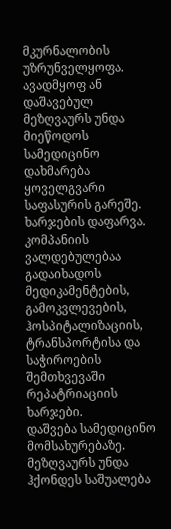მკურნალობის უზრუნველყოფა. ავადმყოფ ან დაშავებულ მეზღვაურს უნდა მიეწოდოს სამედიცინო დახმარება ყოველგვარი საფასურის გარეშე.
ხარჯების დაფარვა. კომპანიის ვალდებულებაა გადაიხადოს მედიკამენტების, გამოკვლევების, ჰოსპიტალიზაციის, ტრანსპორტისა და საჭიროების შემთხვევაში რეპატრიაციის ხარჯები.
დაშვება სამედიცინო მომსახურებაზე. მეზღვაურს უნდა ჰქონდეს საშუალება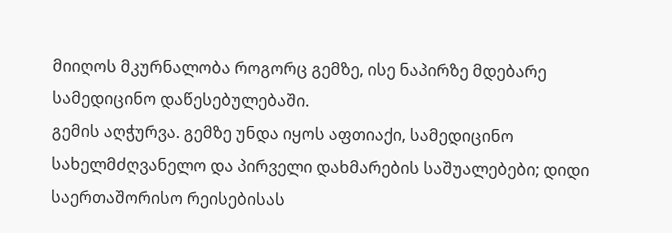მიიღოს მკურნალობა როგორც გემზე, ისე ნაპირზე მდებარე სამედიცინო დაწესებულებაში.
გემის აღჭურვა. გემზე უნდა იყოს აფთიაქი, სამედიცინო სახელმძღვანელო და პირველი დახმარების საშუალებები; დიდი საერთაშორისო რეისებისას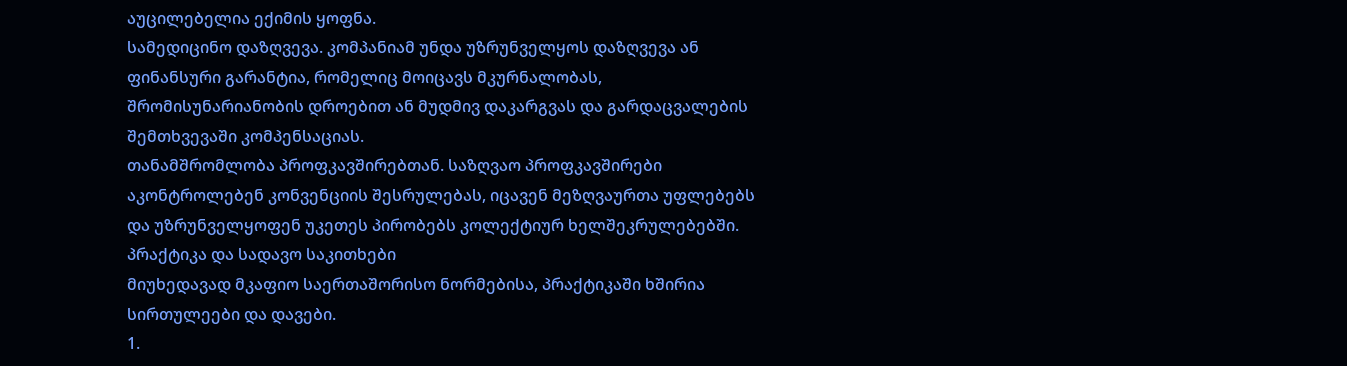აუცილებელია ექიმის ყოფნა.
სამედიცინო დაზღვევა. კომპანიამ უნდა უზრუნველყოს დაზღვევა ან ფინანსური გარანტია, რომელიც მოიცავს მკურნალობას, შრომისუნარიანობის დროებით ან მუდმივ დაკარგვას და გარდაცვალების შემთხვევაში კომპენსაციას.
თანამშრომლობა პროფკავშირებთან. საზღვაო პროფკავშირები აკონტროლებენ კონვენციის შესრულებას, იცავენ მეზღვაურთა უფლებებს და უზრუნველყოფენ უკეთეს პირობებს კოლექტიურ ხელშეკრულებებში.
პრაქტიკა და სადავო საკითხები
მიუხედავად მკაფიო საერთაშორისო ნორმებისა, პრაქტიკაში ხშირია სირთულეები და დავები.
1.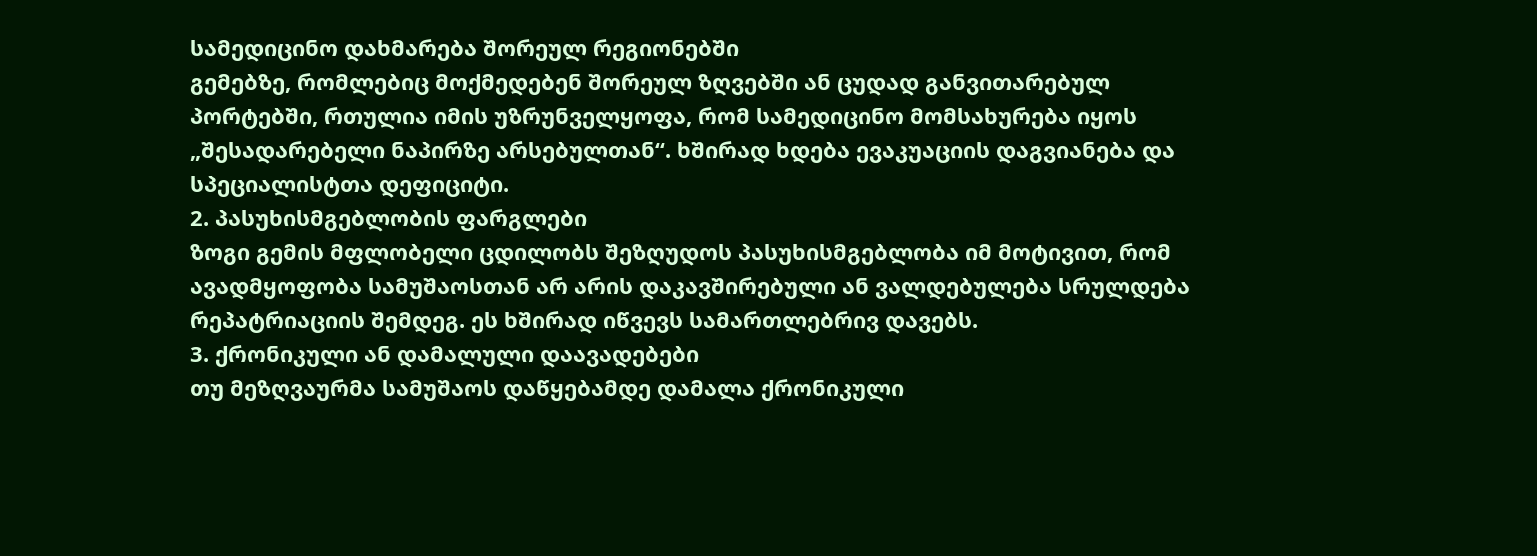სამედიცინო დახმარება შორეულ რეგიონებში
გემებზე, რომლებიც მოქმედებენ შორეულ ზღვებში ან ცუდად განვითარებულ პორტებში, რთულია იმის უზრუნველყოფა, რომ სამედიცინო მომსახურება იყოს „შესადარებელი ნაპირზე არსებულთან“. ხშირად ხდება ევაკუაციის დაგვიანება და სპეციალისტთა დეფიციტი.
2. პასუხისმგებლობის ფარგლები
ზოგი გემის მფლობელი ცდილობს შეზღუდოს პასუხისმგებლობა იმ მოტივით, რომ ავადმყოფობა სამუშაოსთან არ არის დაკავშირებული ან ვალდებულება სრულდება რეპატრიაციის შემდეგ. ეს ხშირად იწვევს სამართლებრივ დავებს.
3. ქრონიკული ან დამალული დაავადებები
თუ მეზღვაურმა სამუშაოს დაწყებამდე დამალა ქრონიკული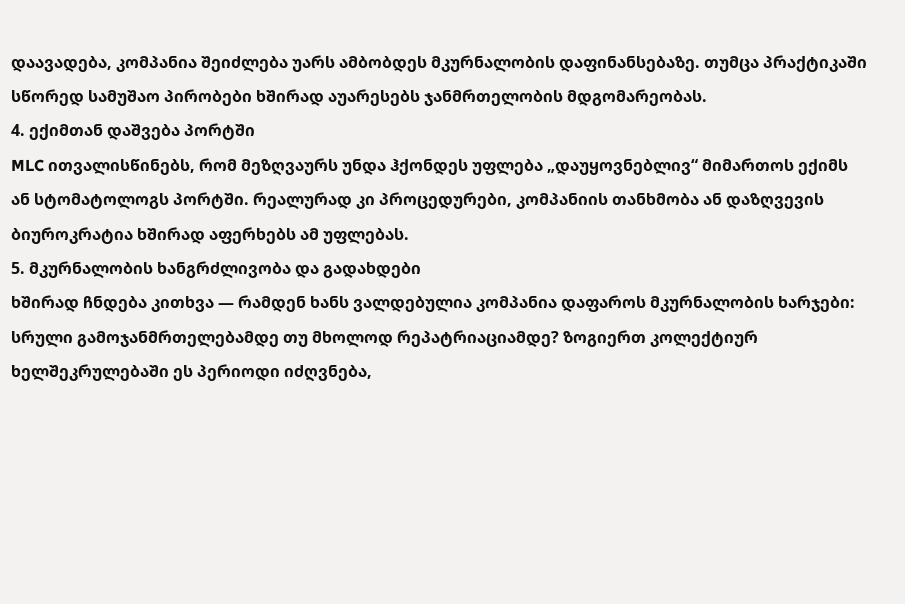დაავადება, კომპანია შეიძლება უარს ამბობდეს მკურნალობის დაფინანსებაზე. თუმცა პრაქტიკაში სწორედ სამუშაო პირობები ხშირად აუარესებს ჯანმრთელობის მდგომარეობას.
4. ექიმთან დაშვება პორტში
MLC ითვალისწინებს, რომ მეზღვაურს უნდა ჰქონდეს უფლება „დაუყოვნებლივ“ მიმართოს ექიმს ან სტომატოლოგს პორტში. რეალურად კი პროცედურები, კომპანიის თანხმობა ან დაზღვევის ბიუროკრატია ხშირად აფერხებს ამ უფლებას.
5. მკურნალობის ხანგრძლივობა და გადახდები
ხშირად ჩნდება კითხვა — რამდენ ხანს ვალდებულია კომპანია დაფაროს მკურნალობის ხარჯები: სრული გამოჯანმრთელებამდე თუ მხოლოდ რეპატრიაციამდე? ზოგიერთ კოლექტიურ ხელშეკრულებაში ეს პერიოდი იძღვნება,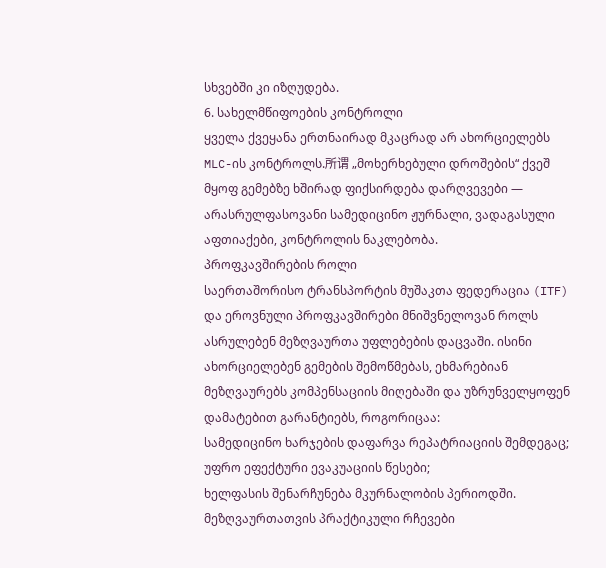სხვებში კი იზღუდება.
6. სახელმწიფოების კონტროლი
ყველა ქვეყანა ერთნაირად მკაცრად არ ახორციელებს MLC-ის კონტროლს.所谓 „მოხერხებული დროშების“ ქვეშ მყოფ გემებზე ხშირად ფიქსირდება დარღვევები — არასრულფასოვანი სამედიცინო ჟურნალი, ვადაგასული აფთიაქები, კონტროლის ნაკლებობა.
პროფკავშირების როლი
საერთაშორისო ტრანსპორტის მუშაკთა ფედერაცია (ITF) და ეროვნული პროფკავშირები მნიშვნელოვან როლს ასრულებენ მეზღვაურთა უფლებების დაცვაში. ისინი ახორციელებენ გემების შემოწმებას, ეხმარებიან მეზღვაურებს კომპენსაციის მიღებაში და უზრუნველყოფენ დამატებით გარანტიებს, როგორიცაა:
სამედიცინო ხარჯების დაფარვა რეპატრიაციის შემდეგაც;
უფრო ეფექტური ევაკუაციის წესები;
ხელფასის შენარჩუნება მკურნალობის პერიოდში.
მეზღვაურთათვის პრაქტიკული რჩევები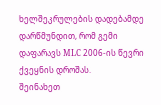ხელშეკრულების დადებამდე დარწმუნდით, რომ გემი დაფარავს MLC 2006-ის წევრი ქვეყნის დროშას.
შეინახეთ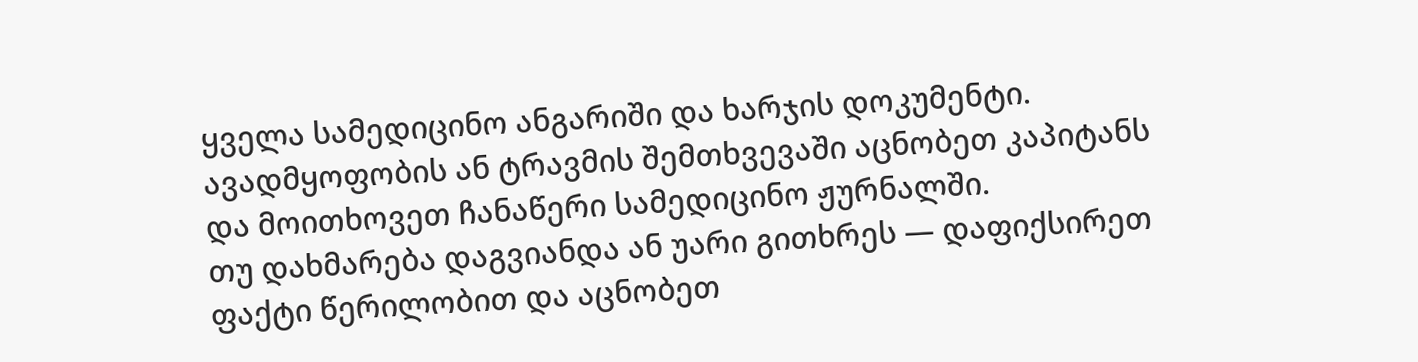ყველა სამედიცინო ანგარიში და ხარჯის დოკუმენტი.
ავადმყოფობის ან ტრავმის შემთხვევაში აცნობეთ კაპიტანს და მოითხოვეთ ჩანაწერი სამედიცინო ჟურნალში.
თუ დახმარება დაგვიანდა ან უარი გითხრეს — დაფიქსირეთ ფაქტი წერილობით და აცნობეთ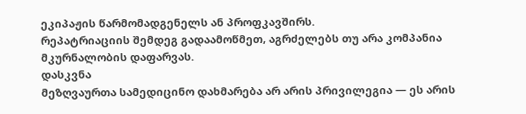ეკიპაჟის წარმომადგენელს ან პროფკავშირს.
რეპატრიაციის შემდეგ გადაამოწმეთ, აგრძელებს თუ არა კომპანია მკურნალობის დაფარვას.
დასკვნა
მეზღვაურთა სამედიცინო დახმარება არ არის პრივილეგია — ეს არის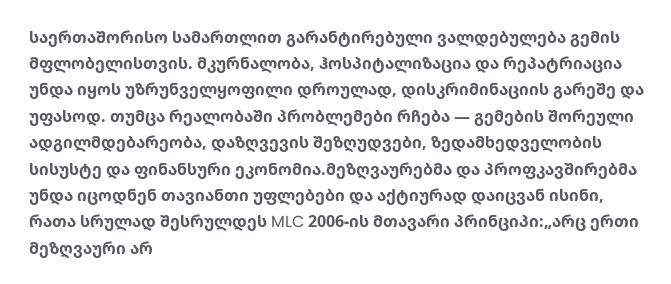საერთაშორისო სამართლით გარანტირებული ვალდებულება გემის მფლობელისთვის. მკურნალობა, ჰოსპიტალიზაცია და რეპატრიაცია უნდა იყოს უზრუნველყოფილი დროულად, დისკრიმინაციის გარეშე და უფასოდ. თუმცა რეალობაში პრობლემები რჩება — გემების შორეული ადგილმდებარეობა, დაზღვევის შეზღუდვები, ზედამხედველობის სისუსტე და ფინანსური ეკონომია.მეზღვაურებმა და პროფკავშირებმა უნდა იცოდნენ თავიანთი უფლებები და აქტიურად დაიცვან ისინი, რათა სრულად შესრულდეს MLC 2006-ის მთავარი პრინციპი:„არც ერთი მეზღვაური არ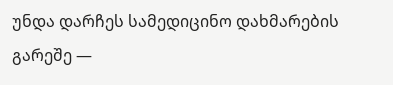უნდა დარჩეს სამედიცინო დახმარების გარეშე —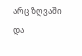არც ზღვაში და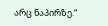არც ნაპირზე.“